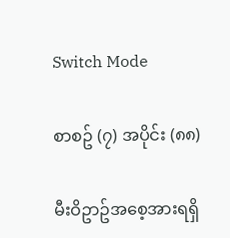Switch Mode

စာစဥ် (၇) အပိုင်း (၈၈)

မီးဝိဥာဥ်အစေ့အားရရှိ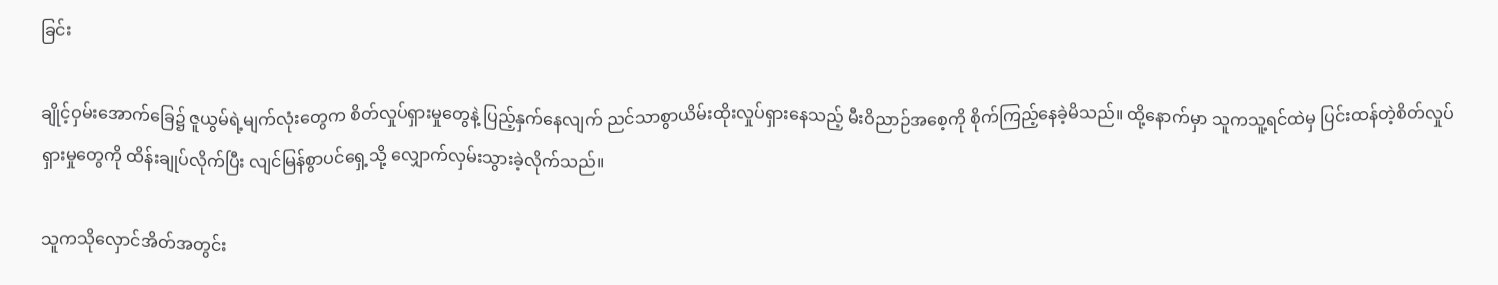ခြင်း

ချိုင့်ဝှမ်းအောက်ခြေ၌ ဇူယွမ်ရဲ့မျက်လုံးတွေက စိတ်လှုပ်ရှားမှုတွေနဲ့ ပြည့်နှက်နေလျက် ညင်သာစွာယိမ်းထိုးလှုပ်ရှားနေသည့် မီးဝိညာဉ်အစေ့ကို စိုက်ကြည့်နေခဲ့မိသည်။ ထို့နောက်မှာ သူကသူ့ရင်ထဲမှ ပြင်းထန်တဲ့စိတ်လှုပ်ရှားမှုတွေကို ထိန်းချုပ်လိုက်ပြီး လျင်မြန်စွာပင်ရှေ့သို့ လျှောက်လှမ်းသွားခဲ့လိုက်သည်။

သူကသိုလှောင်အိတ်အတွင်း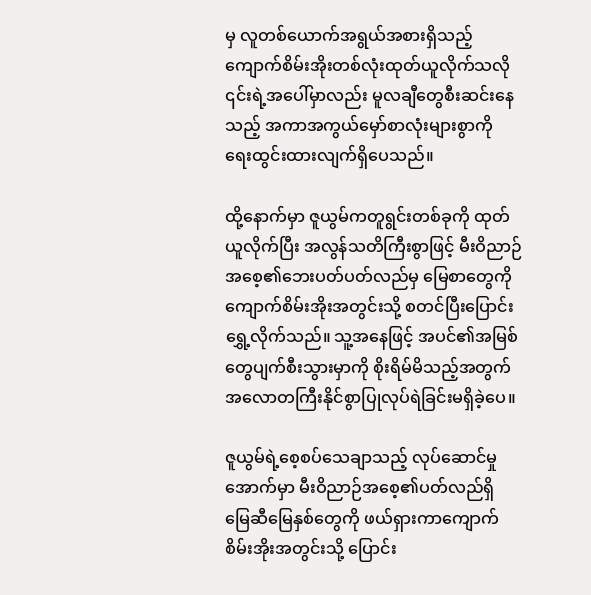မှ လူတစ်ယောက်အရွယ်အစားရှိသည့် ကျောက်စိမ်းအိုးတစ်လုံးထုတ်ယူလိုက်သလို ၎င်းရဲ့အပေါ်မှာလည်း မူလချီတွေစီးဆင်းနေသည့် အကာအကွယ်မှော်စာလုံးများစွာကို ရေးထွင်းထားလျက်ရှိပေသည်။

ထို့နောက်မှာ ဇူယွမ်ကတူရွင်းတစ်ခုကို ထုတ်ယူလိုက်ပြီး အလွန်သတိကြီးစွာဖြင့် မီးဝိညာဉ်အစေ့၏ဘေးပတ်ပတ်လည်မှ မြေစာတွေကို ကျောက်စိမ်းအိုးအတွင်းသို့ စတင်ပြီးပြောင်းရွှေ့လိုက်သည်။ သူ့အနေဖြင့် အပင်၏အမြစ်တွေပျက်စီးသွားမှာကို စိုးရိမ်မိသည့်အတွက် အလောတကြီးနိုင်စွာပြုလုပ်ရဲခြင်းမရှိခဲ့ပေ။

ဇူယွမ်ရဲ့စေ့စပ်သေချာသည့် လုပ်ဆောင်မှုအောက်မှာ မီးဝိညာဉ်အစေ့၏ပတ်လည်ရှိ မြေဆီမြေနှစ်တွေကို ဖယ်ရှားကာကျောက်စိမ်းအိုးအတွင်းသို့ ပြောင်း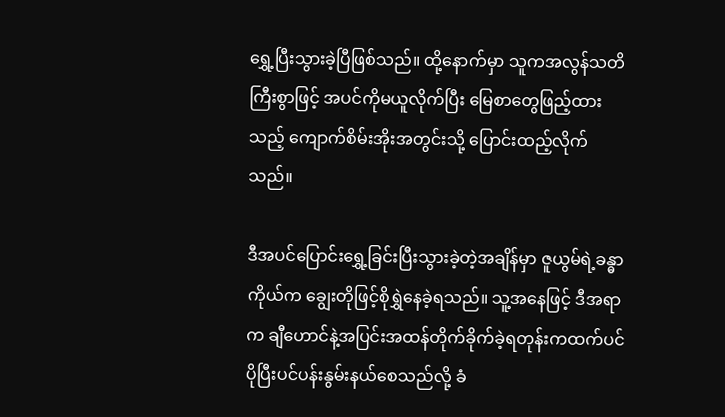ရွှေ့ပြီးသွားခဲ့ပြီဖြစ်သည်။ ထို့နောက်မှာ သူကအလွန်သတိကြီးစွာဖြင့် အပင်ကိုမယူလိုက်ပြီး မြေစာတွေဖြည့်ထားသည့် ကျောက်စိမ်းအိုးအတွင်းသို့ ပြောင်းထည့်လိုက်သည်။

ဒီအပင်ပြောင်းရွှေ့ခြင်းပြီးသွားခဲ့တဲ့အချိန်မှာ ဇူယွမ်ရဲ့ခန္ဓာကိုယ်က ချွေးတိုဖြင့်စိုရွှဲနေခဲ့ရသည်။ သူ့အနေဖြင့် ဒီအရာက ချီဟောင်နဲ့အပြင်းအထန်တိုက်ခိုက်ခဲ့ရတုန်းကထက်ပင် ပိုပြီးပင်ပန်းနွမ်းနယ်စေသည်လို့ ခံ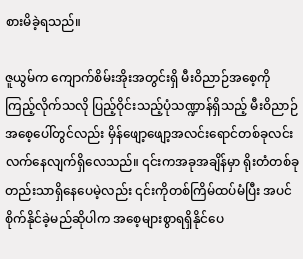စားမိခဲ့ရသည်။

ဇူယွမ်က ကျောက်စိမ်းအိုးအတွင်းရှိ မီးဝိညာဉ်အစေ့ကိုကြည့်လိုက်သလို ပြည့်ဝိုင်းသည့်ပုံသဏ္ဍာန်ရှိသည့် မီးဝိညာဉ်အစေ့ပေါ်တွင်လည်း မှိန်ဖျော့ဖျော့အလင်းရောင်တစ်ခုလင်းလက်နေလျက်ရှိလေသည်။ ၎င်းကအခုအချိန်မှာ ရိုးတံတစ်ခုတည်းသာရှိနေပေမဲ့လည်း ၎င်းကိုတစ်ကြိမ်ထပ်မံပြီး အပင်စိုက်နိုင်ခဲ့မည်ဆိုပါက အစေ့များစွာရရှိနိုင်ပေ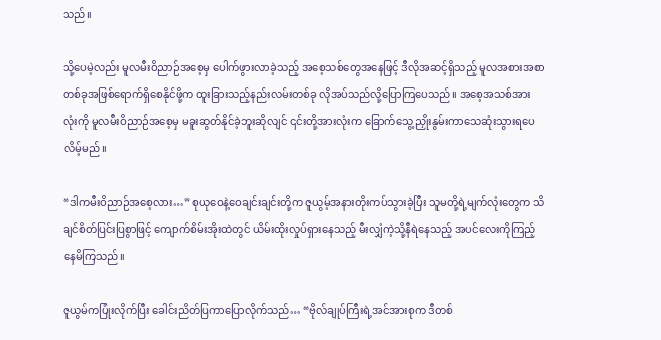သည်။

သို့ပေမဲ့လည်း မူလမီးဝိညာဉ်အစေ့မှ ပေါက်ဖွားလာခဲ့သည့် အစေ့သစ်တွေအနေဖြင့် ဒီလိုအဆင့်ရှိသည့် မူလအစားအစာတစ်ခုအဖြစ်ရောက်ရှိစေနိုင်ဖို့က ထူးခြားသည့်နည်းလမ်းတစ်ခု လိုအပ်သည်လို့ပြောကြပေသည်။ အစေ့အသစ်အားလုံးကို မူလမီးဝိညာဉ်အစေ့မှ မခူးဆွတ်နိုင်ခဲ့ဘူးဆိုလျင် ၎င်းတို့အားလုံးက ခြောက်သွေ့ညှိုးနွမ်းကာသေဆုံးသွားရပေလိမ့်မည်။

“ဒါကမီးဝိညာဉ်အစေ့လား…” စုယုဝေနဲ့ဝေချင်းချင်းတို့က ဇူယွမ့်အနားတိုးကပ်သွားခဲ့ပြီး သူမတို့ရဲ့မျက်လုံးတွေက သိချင်စိတ်ပြင်းပြစွာဖြင့် ကျောက်စိမ်းအိုးထဲတွင် ယိမ်းထိုးလှုပ်ရှားနေသည့် မီးလျှံကဲ့သို့နီရဲနေသည့် အပင်လေးကိုကြည့်နေမိကြသည်။

ဇူယွမ်ကပြုံးလိုက်ပြီး ခေါင်းညိတ်ပြကာပြောလိုက်သည်… “ဗိုလ်ချုပ်ကြီးရဲ့အင်အားစုက ဒီတစ်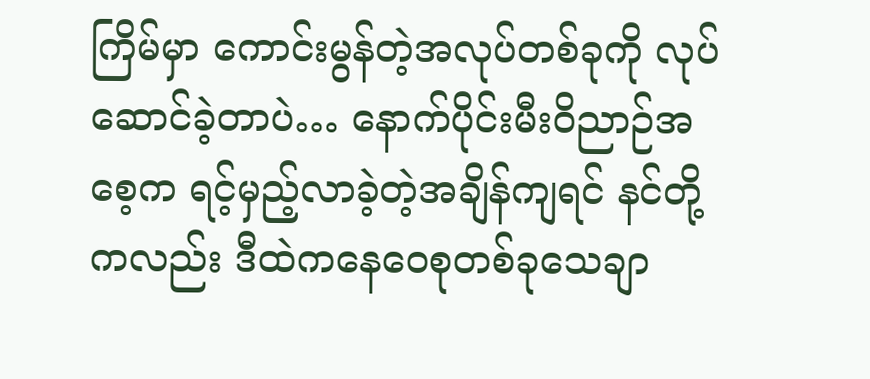ကြိမ်မှာ ကောင်းမွန်တဲ့အလုပ်တစ်ခုကို လုပ်ဆောင်ခဲ့တာပဲ… နောက်ပိုင်းမီးဝိညာဉ်အစေ့က ရင့်မှည့်လာခဲ့တဲ့အချိန်ကျရင် နင်တို့ကလည်း ဒီထဲကနေဝေစုတစ်ခုသေချာ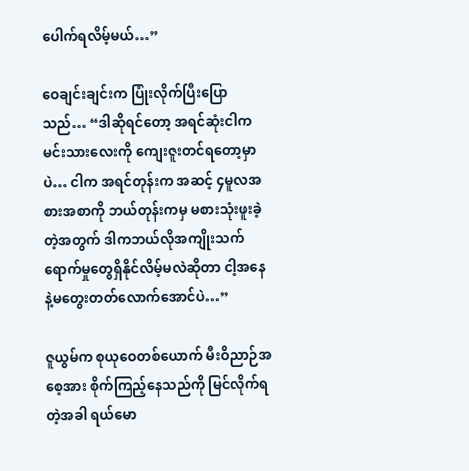ပေါက်ရလိမ့်မယ်…”

ဝေချင်းချင်းက ပြုံးလိုက်ပြီးပြောသည်… “ဒါဆိုရင်တော့ အရင်ဆုံးငါက မင်းသားလေးကို ကျေးဇူးတင်ရတော့မှာပဲ… ငါက အရင်တုန်းက အဆင့် ၄မူလအစားအစာကို ဘယ်တုန်းကမှ မစားသုံးဖူးခဲ့တဲ့အတွက် ဒါကဘယ်လိုအကျိုးသက်ရောက်မှုတွေရှိနိုင်လိမ့်မလဲဆိုတာ ငါ့အနေနဲ့မတွေးတတ်လောက်အောင်ပဲ…”

ဇူယွမ်က စုယုဝေတစ်ယောက် မီးဝိညာဉ်အစေ့အား စိုက်ကြည့်နေသည်ကို မြင်လိုက်ရတဲ့အခါ ရယ်မော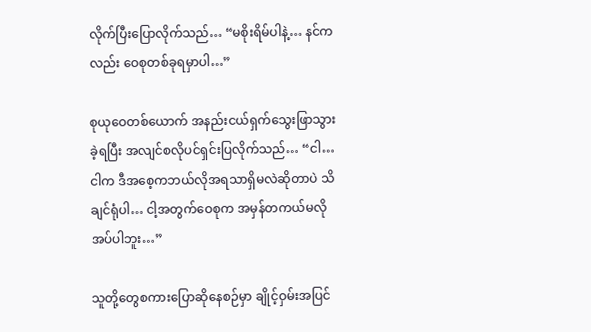လိုက်ပြီးပြောလိုက်သည်… “မစိုးရိမ်ပါနဲ့… နင်ကလည်း ဝေစုတစ်ခုရမှာပါ…”

စုယုဝေတစ်ယောက် အနည်းငယ်ရှက်သွေးဖြာသွားခဲ့ရပြီး အလျင်စလိုပင်ရှင်းပြလိုက်သည်… “ငါ… ငါက ဒီအစေ့ကဘယ်လိုအရသာရှိမလဲဆိုတာပဲ သိချင်ရုံပါ… ငါ့အတွက်ဝေစုက အမှန်တကယ်မလိုအပ်ပါဘူး…”

သူတို့တွေစကားပြောဆိုနေစဉ်မှာ ချိုင့်ဝှမ်းအပြင်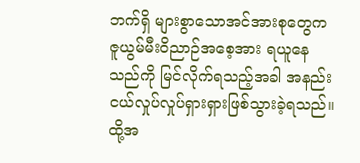ဘက်ရှိ များစွာသောအင်အားစုတွေက ဇူယွမ်မီးဝိညာဉ်အစေ့အား ရယူနေသည်ကို မြင်လိုက်ရသည့်အခါ အနည်းငယ်လှုပ်လှုပ်ရှားရှားဖြစ်သွားခဲ့ရသည်။ ထို့အ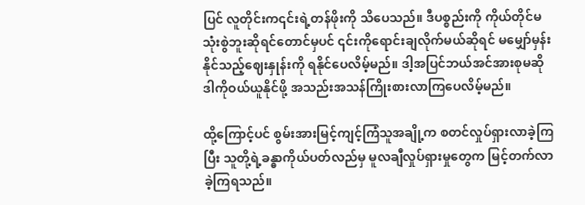ပြင် လူတိုင်းက၎င်းရဲ့တန်ဖိုးကို သိပေသည်။ ဒီပစ္စည်းကို ကိုယ်တိုင်မသုံးစွဲဘူးဆိုရင်တောင်မှပင် ၎င်းကိုရောင်းချလိုက်မယ်ဆိုရင် မမျှော်မှန်းနိုင်သည့်ဈေးနှုန်းကို ရနိုင်ပေလိမ့်မည်။ ဒါ့အပြင်ဘယ်အင်အားစုမဆို ဒါကိုဝယ်ယူနိုင်ဖို့ အသည်းအသန်ကြိုးစားလာကြပေလိမ့်မည်။

ထို့ကြောင့်ပင် စွမ်းအားမြင့်ကျင့်ကြံသူအချို့က စတင်လှုပ်ရှားလာခဲ့ကြပြီး သူတို့ရဲ့ခန္ဓာကိုယ်ပတ်လည်မှ မူလချီလှုပ်ရှားမှုတွေက မြင့်တက်လာခဲ့ကြရသည်။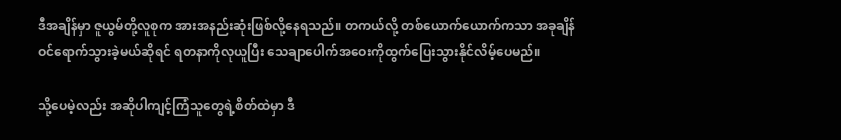ဒီအချိန်မှာ ဇူယွမ်တို့လူစုက အားအနည်းဆုံးဖြစ်လို့နေရသည်။ တကယ်လို့ တစ်ယောက်ယောက်ကသာ အခုချိန်ဝင်ရောက်သွားခဲ့မယ်ဆိုရင် ရတနာကိုလုယူပြီး သေချာပေါက်အဝေးကိုထွက်ပြေးသွားနိုင်လိမ့်ပေမည်။

သို့ပေမဲ့လည်း အဆိုပါကျင့်ကြံသူတွေရဲ့စိတ်ထဲမှာ ဒီ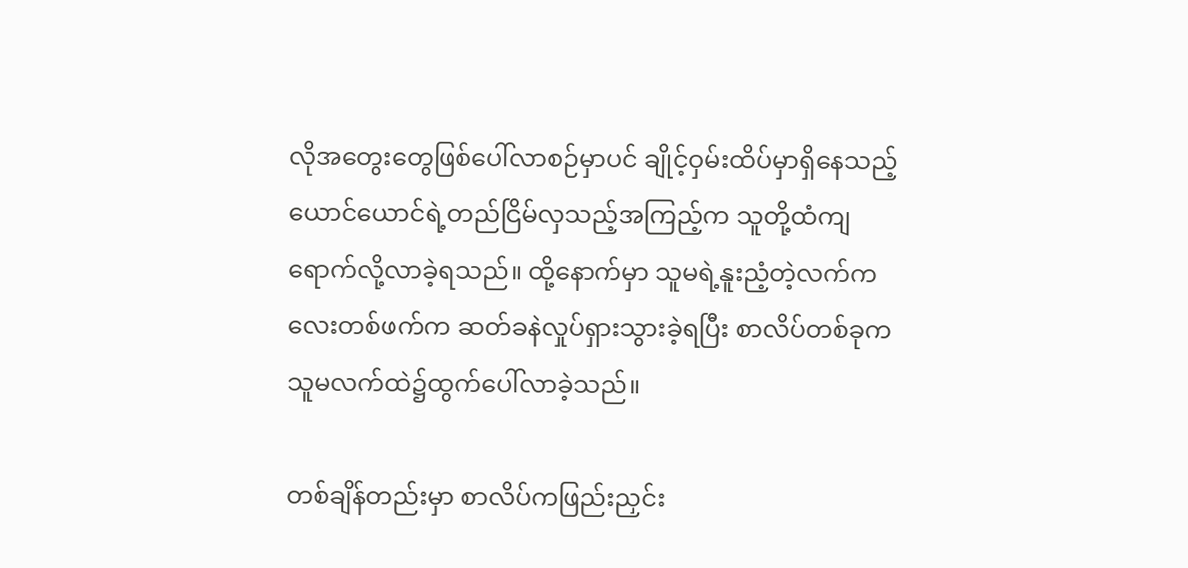လိုအတွေးတွေဖြစ်ပေါ်လာစဉ်မှာပင် ချိုင့်ဝှမ်းထိပ်မှာရှိနေသည့် ယောင်ယောင်ရဲ့တည်ငြိမ်လှသည့်အကြည့်က သူတို့ထံကျရောက်လို့လာခဲ့ရသည်။ ထို့နောက်မှာ သူမရဲ့နူးညံ့တဲ့လက်ကလေးတစ်ဖက်က ဆတ်ခနဲလှုပ်ရှားသွားခဲ့ရပြီး စာလိပ်တစ်ခုက သူမလက်ထဲ၌ထွက်ပေါ်လာခဲ့သည်။

တစ်ချိန်တည်းမှာ စာလိပ်ကဖြည်းညှင်း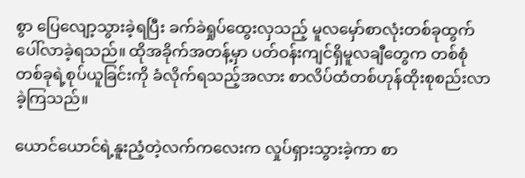စွာ ပြေလျော့သွားခဲ့ရပြီး ခက်ခဲရှုပ်ထွေးလှသည့် မူလမှော်စာလုံးတစ်ခုထွက်ပေါ်လာခဲ့ရသည်။ ထိုအခိုက်အတန့်မှာ ပတ်ဝန်းကျင်ရှိမူလချီတွေက တစ်စုံတစ်ခုရဲ့စုပ်ယူခြင်းကို ခံလိုက်ရသည့်အလား စာလိပ်ထံတစ်ဟုန်ထိုးစုစည်းလာခဲ့ကြသည်။

ယောင်ယောင်ရဲ့နူးညံ့တဲ့လက်ကလေးက လှုပ်ရှားသွားခဲ့ကာ စာ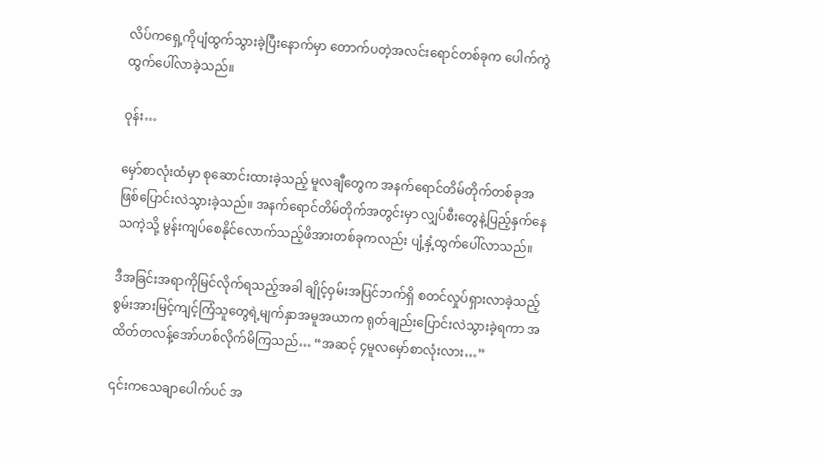လိပ်ကရှေ့ကိုပျံထွက်သွားခဲ့ပြီးနောက်မှာ တောက်ပတဲ့အလင်းရောင်တစ်ခုက ပေါက်ကွဲထွက်ပေါ်လာခဲ့သည်။

ဝုန်း…

မှော်စာလုံးထံမှာ စုဆောင်းထားခဲ့သည့် မူလချီတွေက အနက်ရောင်တိမ်တိုက်တစ်ခုအဖြစ်ပြောင်းလဲသွားခဲ့သည်။ အနက်ရောင်တိမ်တိုက်အတွင်းမှာ လျှပ်စီးတွေနဲ့ပြည့်နှက်နေသကဲ့သို့ မွန်းကျပ်စေနိုင်လောက်သည့်ဖိအားတစ်ခုကလည်း ပျံ့နှံ့ထွက်ပေါ်လာသည်။

ဒီအခြင်းအရာကိုမြင်လိုက်ရသည့်အခါ ချိုင့်ဝှမ်းအပြင်ဘက်ရှိ စတင်လှုပ်ရှားလာခဲ့သည့် စွမ်းအားမြင့်ကျင့်ကြံသူတွေရဲ့မျက်နှာအမူအယာက ရုတ်ချည်းပြောင်းလဲသွားခဲ့ရကာ အထိတ်တလန့်အော်ဟစ်လိုက်မိကြသည်… “အဆင့် ၄မူလမှော်စာလုံးလား…”

၎င်းကသေချာပေါက်ပင် အ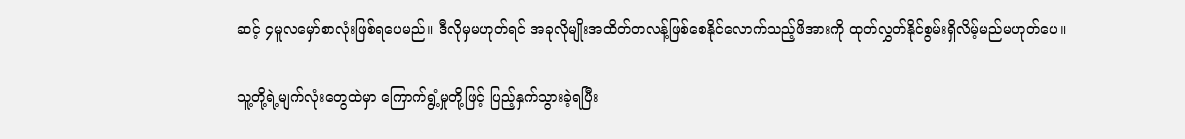ဆင့် ၄မူလမှော်စာလုံးဖြစ်ရပေမည်။ ဒီလိုမှမဟုတ်ရင် အခုလိုမျိုးအထိတ်တလန့်ဖြစ်စေနိုင်လောက်သည့်ဖိအားကို ထုတ်လွှတ်နိုင်စွမ်းရှိလိမ့်မည်မဟုတ်ပေ။

သူ့တို့ရဲ့မျက်လုံးတွေထဲမှာ ကြောက်ရွံ့မှုတို့ဖြင့် ပြည့်နှက်သွားခဲ့ရပြီး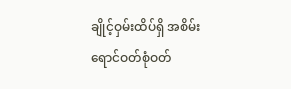ချိုင့်ဝှမ်းထိပ်ရှိ အစိမ်းရောင်ဝတ်စုံဝတ်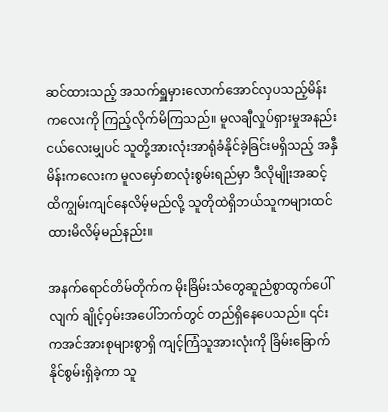ဆင်ထားသည့် အသက်ရှူမှားလောက်အောင်လှပသည့်မိန်းကလေးကို ကြည့်လိုက်မိကြသည်။ မူလချီလှုပ်ရှားမှုအနည်းငယ်လေးမျှပင် သူတို့အားလုံးအာရုံခံနိုင်ခဲ့ခြင်းမရှိသည့် အနှီမိန်းကလေးက မူလမှော်စာလုံးစွမ်းရည်မှာ ဒီလိုမျိုးအဆင့်ထိကျွမ်းကျင်နေလိမ့်မည်လို့ သူတိုထဲရှိဘယ်သူကများထင်ထားမိလိမ့်မည်နည်း။

အနက်ရောင်တိမ်တိုက်က မိုးခြိမ်းသံတွေဆူညံစွာထွက်ပေါ်လျက် ချိုင့်ဝှမ်းအပေါ်ဘက်တွင် တည်ရှိနေပေသည်။ ၎င်းကအင်အားစုများစွာရှိ ကျင့်ကြံသူအားလုံးကို ခြိမ်းခြောက်နိုင်စွမ်းရှိခဲ့ကာ သူ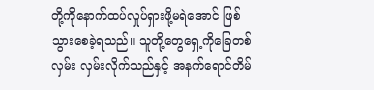တို့ကိုနောက်ထပ်လှုပ်ရှားဖို့မရဲအောင် ဖြစ်သွားစေခဲ့ရသည်။ သူတို့တွေရှေ့ကိုခြေတစ်လှမ်း လှမ်းလိုက်သည်နှင့် အနက်ရောင်တိမ်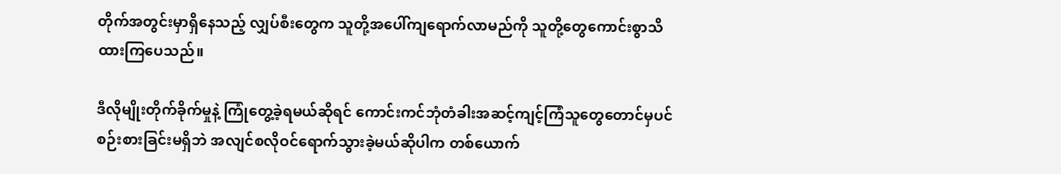တိုက်အတွင်းမှာရှိနေသည့် လျှပ်စီးတွေက သူတို့အပေါ်ကျရောက်လာမည်ကို သူတို့တွေကောင်းစွာသိထားကြပေသည်။

ဒီလိုမျိုးတိုက်ခိုက်မှုနဲ့ ကြုံတွေ့ခဲ့ရမယ်ဆိုရင် ကောင်းကင်ဘုံတံခါးအဆင့်ကျင့်ကြံသူတွေတောင်မှပင် စဉ်းစားခြင်းမရှိဘဲ အလျင်စလိုဝင်ရောက်သွားခဲ့မယ်ဆိုပါက တစ်ယောက်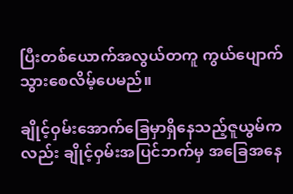ပြီးတစ်ယောက်အလွယ်တကူ ကွယ်ပျောက်သွားစေလိမ့်ပေမည်။

ချိုင့်ဝှမ်းအောက်ခြေမှာရှိနေသည့်ဇူယွမ်ကလည်း ချိုင့်ဝှမ်းအပြင်ဘက်မှ အခြေအနေ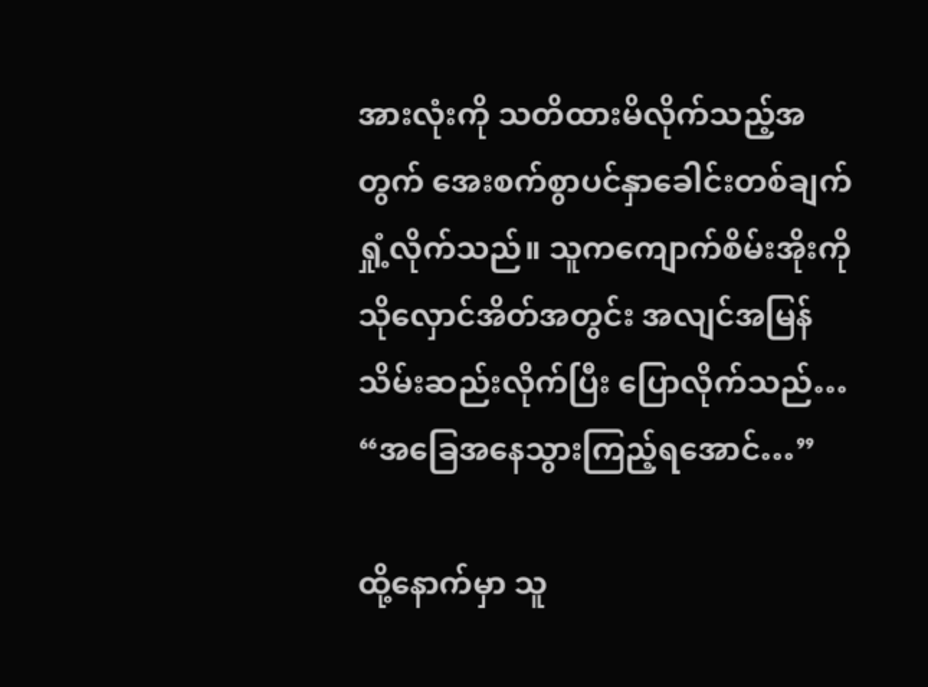အားလုံးကို သတိထားမိလိုက်သည့်အတွက် အေးစက်စွာပင်နှာခေါင်းတစ်ချက်ရှုံ့လိုက်သည်။ သူကကျောက်စိမ်းအိုးကို သိုလှောင်အိတ်အတွင်း အလျင်အမြန်သိမ်းဆည်းလိုက်ပြီး ပြောလိုက်သည်… “အခြေအနေသွားကြည့်ရအောင်…”

ထို့နောက်မှာ သူ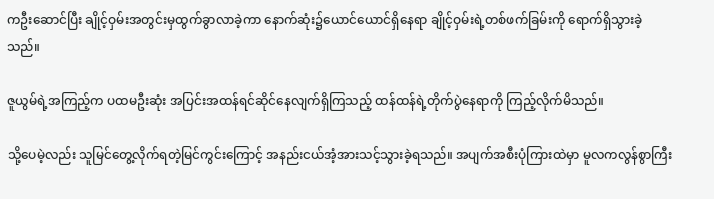ကဦးဆောင်ပြီး ချိုင့်ဝှမ်းအတွင်းမှထွက်ခွာလာခဲ့ကာ နောက်ဆုံး၌ယောင်ယောင်ရှိနေရာ ချိုင့်ဝှမ်းရဲ့တစ်ဖက်ခြမ်းကို ရောက်ရှိသွားခဲ့သည်။

ဇူယွမ်ရဲ့အကြည့်က ပထမဦးဆုံး အပြင်းအထန်ရင်ဆိုင်နေလျက်ရှိကြသည့် ထန်ထန်ရဲ့တိုက်ပွဲနေရာကို ကြည့်လိုက်မိသည်။

သို့ပေမဲ့လည်း သူမြင်တွေ့လိုက်ရတဲ့မြင်ကွင်းကြောင့် အနည်းငယ်အံ့အားသင့်သွားခဲ့ရသည်။ အပျက်အစီးပုံကြားထဲမှာ မူလကလွန်စွာကြီး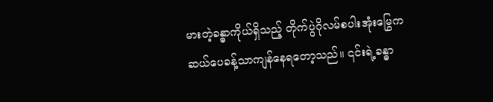မားတဲ့ခန္ဓာကိုယ်ရှိသည့် တိုက်ပွဲဂိုလမ်စပါးအုံးမြွေက ဆယ်ပေခန့်သာကျန်နေရတော့သည်။ ၎င်းရဲ့ခန္ဓာ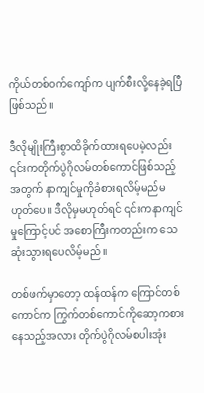ကိုယ်တစ်ဝက်ကျော်က ပျက်စီးလို့နေခဲ့ရပြီဖြစ်သည်။

ဒီလိုမျိုးကြီးစွာထိခိုက်ထားရပေမဲ့လည်း ၎င်းကတိုက်ပွဲဂိုလမ်တစ်ကောင်ဖြစ်သည့်အတွက် နာကျင်မှုကိုခံစားရလိမ့်မည်မဟုတ်ပေ။ ဒီလိုမှမဟုတ်ရင် ၎င်းကနာကျင်မှုကြောင့်ပင် အစောကြီးကတည်းက သေဆုံးသွားရပေလိမ့်မည်။

တစ်ဖက်မှာတော့ ထန်ထန်က ကြောင်တစ်ကောင်က ကြွက်တစ်ကောင်ကိုဆော့ကစားနေသည့်အလား တိုက်ပွဲဂိုလမ်စပါးအုံး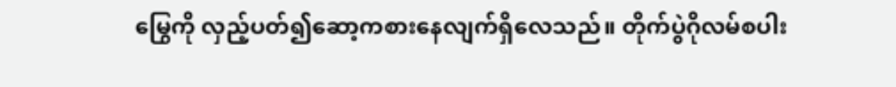မြွေကို လှည့်ပတ်၍ဆော့ကစားနေလျက်ရှိလေသည်။ တိုက်ပွဲဂိုလမ်စပါး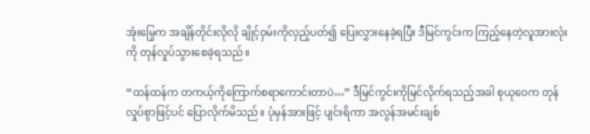အုံးမြွေက အချိန်တိုင်းလိုလို ချိုင့်ဝှမ်းကိုလှည့်ပတ်၍ ပြေးလွှားနေခဲ့ရပြီး ဒီမြင်ကွင်းက ကြည့်နေတဲ့လူအားလုံးကို တုန်လှုပ်သွားစေခဲ့ရသည်။

“ထန်ထန်က တကယ့်ကိုကြောက်စရာကောင်းတာပဲ…” ဒီမြင်ကွင်းကိုမြင်လိုက်ရသည့်အခါ စုယုဝေက တုန်လှုပ်စွာဖြင့်ပင် ပြောလိုက်မိသည်။ ပုံမှန်အားဖြင့် ပျင်းရိကာ အလွန်အမင်းချစ်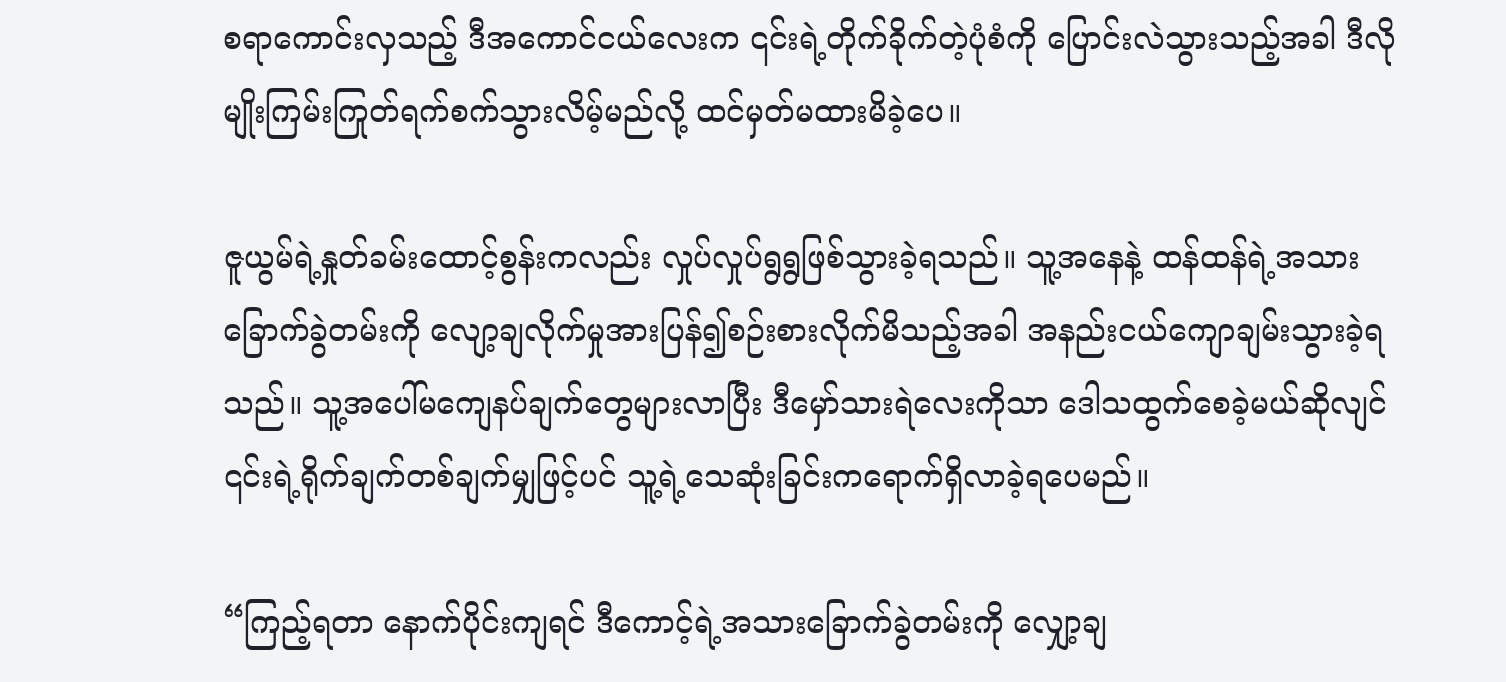စရာကောင်းလှသည့် ဒီအကောင်ငယ်လေးက ၎င်းရဲ့တိုက်ခိုက်တဲ့ပုံစံကို ပြောင်းလဲသွားသည့်အခါ ဒီလိုမျိုးကြမ်းကြုတ်ရက်စက်သွားလိမ့်မည်လို့ ထင်မှတ်မထားမိခဲ့ပေ။

ဇူယွမ်ရဲ့နှုတ်ခမ်းထောင့်စွန်းကလည်း လှုပ်လှုပ်ရွရွဖြစ်သွားခဲ့ရသည်။ သူ့အနေနဲ့ ထန်ထန်ရဲ့အသားခြောက်ခွဲတမ်းကို လျော့ချလိုက်မှုအားပြန်၍စဉ်းစားလိုက်မိသည့်အခါ အနည်းငယ်ကျောချမ်းသွားခဲ့ရသည်။ သူ့အပေါ်မကျေနပ်ချက်တွေများလာပြီး ဒီမှော်သားရဲလေးကိုသာ ဒေါသထွက်စေခဲ့မယ်ဆိုလျင် ၎င်းရဲ့ရိုက်ချက်တစ်ချက်မျှဖြင့်ပင် သူ့ရဲ့သေဆုံးခြင်းကရောက်ရှိလာခဲ့ရပေမည်။

“ကြည့်ရတာ နောက်ပိုင်းကျရင် ဒီကောင့်ရဲ့အသားခြောက်ခွဲတမ်းကို လျှော့ချ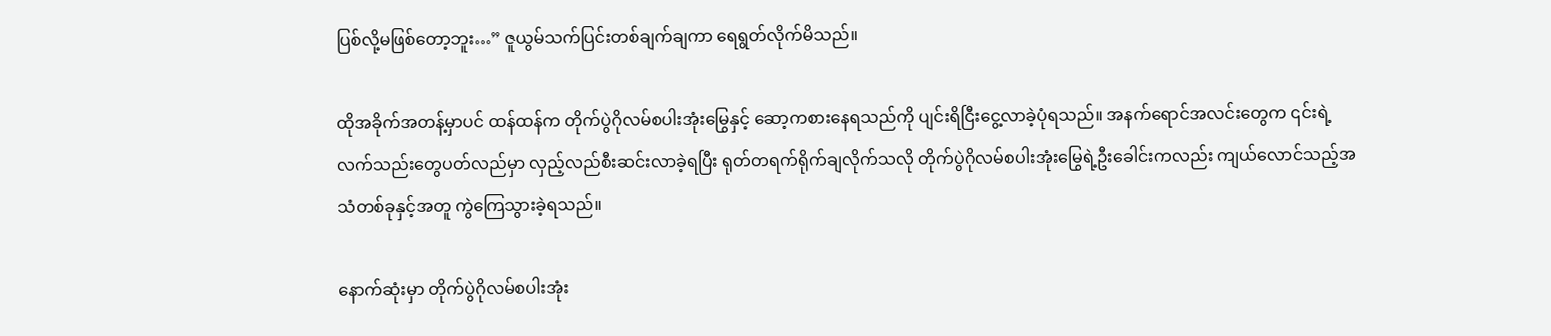ပြစ်လို့မဖြစ်တော့ဘူး…” ဇူယွမ်သက်ပြင်းတစ်ချက်ချကာ ရေရွတ်လိုက်မိသည်။

ထိုအခိုက်အတန့်မှာပင် ထန်ထန်က တိုက်ပွဲဂိုလမ်စပါးအုံးမြွေနှင့် ဆော့ကစားနေရသည်ကို ပျင်းရိငြီးငွေ့လာခဲ့ပုံရသည်။ အနက်ရောင်အလင်းတွေက ၎င်းရဲ့လက်သည်းတွေပတ်လည်မှာ လှည့်လည်စီးဆင်းလာခဲ့ရပြီး ရုတ်တရက်ရိုက်ချလိုက်သလို တိုက်ပွဲဂိုလမ်စပါးအုံးမြွေရဲ့ဦးခေါင်းကလည်း ကျယ်လောင်သည့်အသံတစ်ခုနှင့်အတူ ကွဲကြေသွားခဲ့ရသည်။

နောက်ဆုံးမှာ တိုက်ပွဲဂိုလမ်စပါးအုံး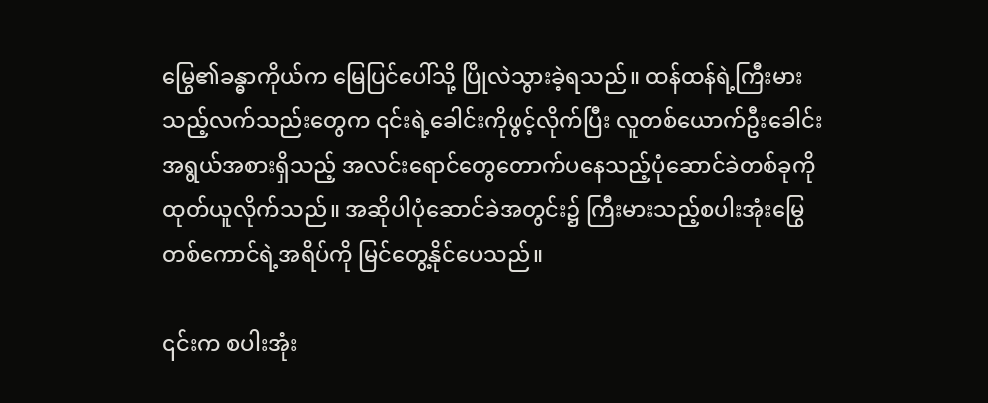မြွေ၏ခန္ဓာကိုယ်က မြေပြင်ပေါ်သို့ ပြိုလဲသွားခဲ့ရသည်။ ထန်ထန်ရဲ့ကြီးမားသည့်လက်သည်းတွေက ၎င်းရဲ့ခေါင်းကိုဖွင့်လိုက်ပြီး လူတစ်ယောက်ဦးခေါင်းအရွယ်အစားရှိသည့် အလင်းရောင်တွေတောက်ပနေသည့်ပုံဆောင်ခဲတစ်ခုကို ထုတ်ယူလိုက်သည်။ အဆိုပါပုံဆောင်ခဲအတွင်း၌ ကြီးမားသည့်စပါးအုံးမြွေတစ်ကောင်ရဲ့အရိပ်ကို မြင်တွေ့နိုင်ပေသည်။

၎င်းက စပါးအုံး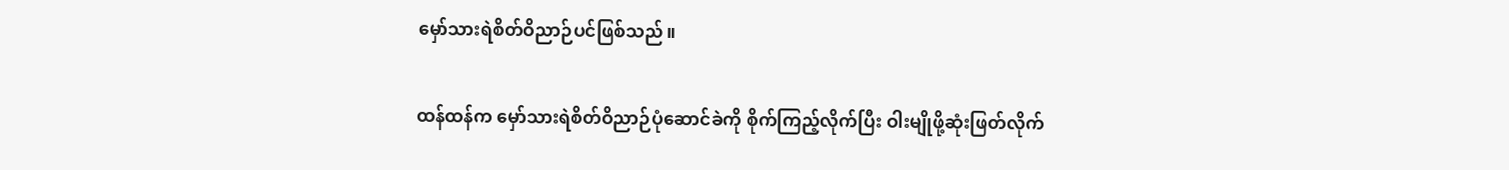မှော်သားရဲစိတ်ဝိညာဉ်ပင်ဖြစ်သည်။

ထန်ထန်က မှော်သားရဲစိတ်ဝိညာဉ်ပုံဆောင်ခဲကို စိုက်ကြည့်လိုက်ပြီး ဝါးမျိုဖို့ဆုံးဖြတ်လိုက်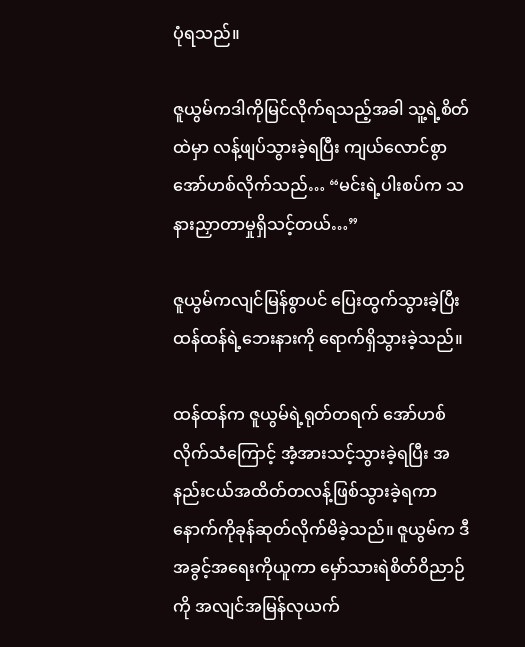ပုံရသည်။

ဇူယွမ်ကဒါကိုမြင်လိုက်ရသည့်အခါ သူ့ရဲ့စိတ်ထဲမှာ လန့်ဖျပ်သွားခဲ့ရပြီး ကျယ်လောင်စွာအော်ဟစ်လိုက်သည်… “မင်းရဲ့ပါးစပ်က သနားညှာတာမှုရှိသင့်တယ်…”

ဇူယွမ်ကလျင်မြန်စွာပင် ပြေးထွက်သွားခဲ့ပြီး ထန်ထန်ရဲ့ဘေးနားကို ရောက်ရှိသွားခဲ့သည်။

ထန်ထန်က ဇူယွမ်ရဲ့ရုတ်တရက် အော်ဟစ်လိုက်သံကြောင့် အံ့အားသင့်သွားခဲ့ရပြီး အနည်းငယ်အထိတ်တလန့်ဖြစ်သွားခဲ့ရကာ နောက်ကိုခုန်ဆုတ်လိုက်မိခဲ့သည်။ ဇူယွမ်က ဒီအခွင့်အရေးကိုယူကာ မှော်သားရဲစိတ်ဝိညာဉ်ကို အလျင်အမြန်လုယက်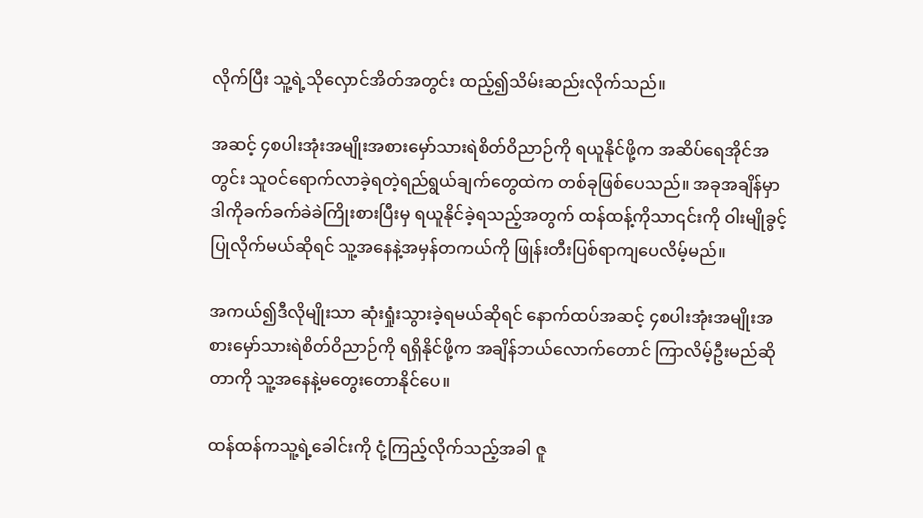လိုက်ပြီး သူ့ရဲ့သိုလှောင်အိတ်အတွင်း ထည့်၍သိမ်းဆည်းလိုက်သည်။

အဆင့် ၄စပါးအုံးအမျိုးအစားမှော်သားရဲစိတ်ဝိညာဉ်ကို ရယူနိုင်ဖို့က အဆိပ်ရေအိုင်အတွင်း သူဝင်ရောက်လာခဲ့ရတဲ့ရည်ရွယ်ချက်တွေထဲက တစ်ခုဖြစ်ပေသည်။ အခုအချိန်မှာ ဒါကိုခက်ခက်ခဲခဲကြိုးစားပြီးမှ ရယူနိုင်ခဲ့ရသည့်အတွက် ထန်ထန့်ကိုသာ၎င်းကို ဝါးမျိုခွင့်ပြုလိုက်မယ်ဆိုရင် သူ့အနေနဲ့အမှန်တကယ်ကို ဖြုန်းတီးပြစ်ရာကျပေလိမ့်မည်။

အကယ်၍ဒီလိုမျိုးသာ ဆုံးရှုံးသွားခဲ့ရမယ်ဆိုရင် နောက်ထပ်အဆင့် ၄စပါးအုံးအမျိုးအစားမှော်သားရဲစိတ်ဝိညာဉ်ကို ရရှိနိုင်ဖို့က အချိန်ဘယ်လောက်တောင် ကြာလိမ့်ဦးမည်ဆိုတာကို သူ့အနေနဲ့မတွေးတောနိုင်ပေ။

ထန်ထန်ကသူ့ရဲ့ခေါင်းကို ငုံ့ကြည့်လိုက်သည့်အခါ ဇူ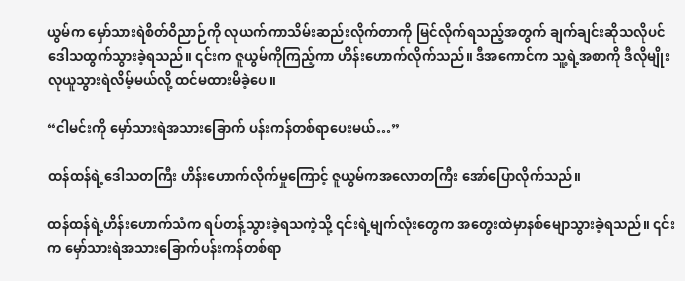ယွမ်က မှော်သားရဲစိတ်ဝိညာဉ်ကို လုယက်ကာသိမ်းဆည်းလိုက်တာကို မြင်လိုက်ရသည့်အတွက် ချက်ချင်းဆိုသလိုပင် ဒေါသထွက်သွားခဲ့ရသည်။ ၎င်းက ဇူယွမ်ကိုကြည့်ကာ ဟိန်းဟောက်လိုက်သည်။ ဒီအကောင်က သူ့ရဲ့အစာကို ဒီလိုမျိုးလုယူသွားရဲလိမ့်မယ်လို့ ထင်မထားမိခဲ့ပေ။

“ငါမင်းကို မှော်သားရဲအသားခြောက် ပန်းကန်တစ်ရာပေးမယ်…”

ထန်ထန်ရဲ့ဒေါသတကြီး ဟိန်းဟောက်လိုက်မှုကြောင့် ဇူယွမ်ကအလောတကြီး အော်ပြောလိုက်သည်။

ထန်ထန်ရဲ့ဟိန်းဟောက်သံက ရပ်တန့်သွားခဲ့ရသကဲ့သို့ ၎င်းရဲ့မျက်လုံးတွေက အတွေးထဲမှာနစ်မျောသွားခဲ့ရသည်။ ၎င်းက မှော်သားရဲအသားခြောက်ပန်းကန်တစ်ရာ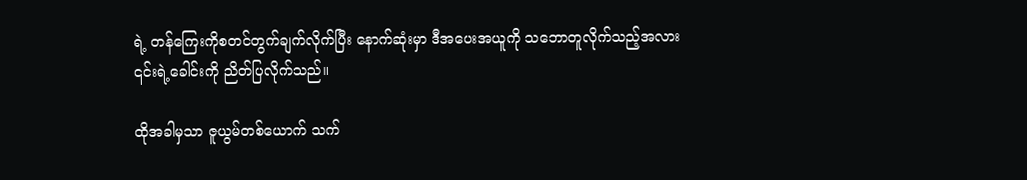ရဲ့ တန်ကြေးကိုစတင်တွက်ချက်လိုက်ပြီး နောက်ဆုံးမှာ ဒီအပေးအယူကို သဘောတူလိုက်သည့်အလား ၎င်းရဲ့ခေါင်းကို ညိတ်ပြလိုက်သည်။

ထိုအခါမှသာ ဇူယွမ်တစ်ယောက် သက်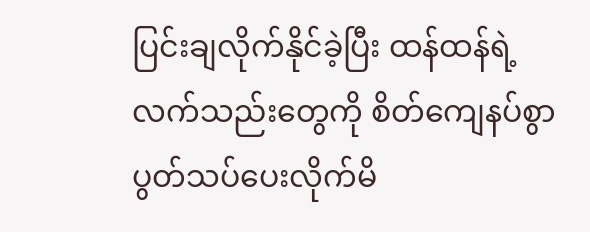ပြင်းချလိုက်နိုင်ခဲ့ပြီး ထန်ထန်ရဲ့လက်သည်းတွေကို စိတ်ကျေနပ်စွာပွတ်သပ်ပေးလိုက်မိ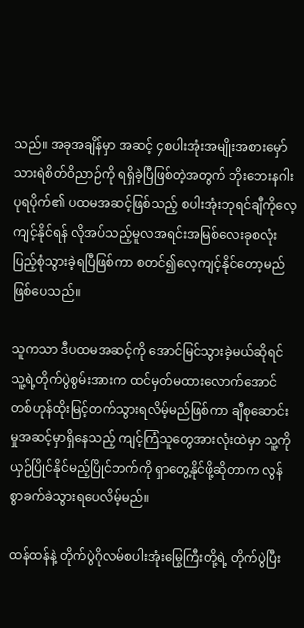သည်။ အခုအချိန်မှာ အဆင့် ၄စပါးအုံးအမျိုးအစားမှော်သားရဲစိတ်ဝိညာဉ်ကို ရရှိခဲ့ပြီဖြစ်တဲ့အတွက် ဘိုးဘေးနဂါးပုရပိုက်၏ ပထမအဆင့်ဖြစ်သည့် စပါးအုံးဘုရင်ချီကိုလေ့ကျင့်နိုင်ရန် လိုအပ်သည့်မူလအရင်းအမြစ်လေးခုစလုံး ပြည့်စုံသွားခဲ့ရပြီဖြစ်ကာ စတင်၍လေ့ကျင့်နိုင်တော့မည်ဖြစ်ပေသည်။

သူကသာ ဒီပထမအဆင့်ကို အောင်မြင်သွားခဲ့မယ်ဆိုရင် သူ့ရဲ့တိုက်ပွဲစွမ်းအားက ထင်မှတ်မထားလောက်အောင် တစ်ဟုန်ထိုးမြင့်တက်သွားရလိမ့်မည်ဖြစ်ကာ ချီစုဆောင်းမှုအဆင့်မှာရှိနေသည့် ကျင့်ကြံသူတွေအားလုံးထဲမှာ သူ့ကိုယှဉ်ပြိုင်နိုင်မည့်ပြိုင်ဘက်ကို ရှာတွေ့နိုင်ဖို့ဆိုတာက လွန်စွာခက်ခဲသွားရပေလိမ့်မည်။

ထန်ထန်နဲ့ တိုက်ပွဲဂိုလမ်စပါးအုံးမြွေကြီးတို့ရဲ့ တိုက်ပွဲပြီး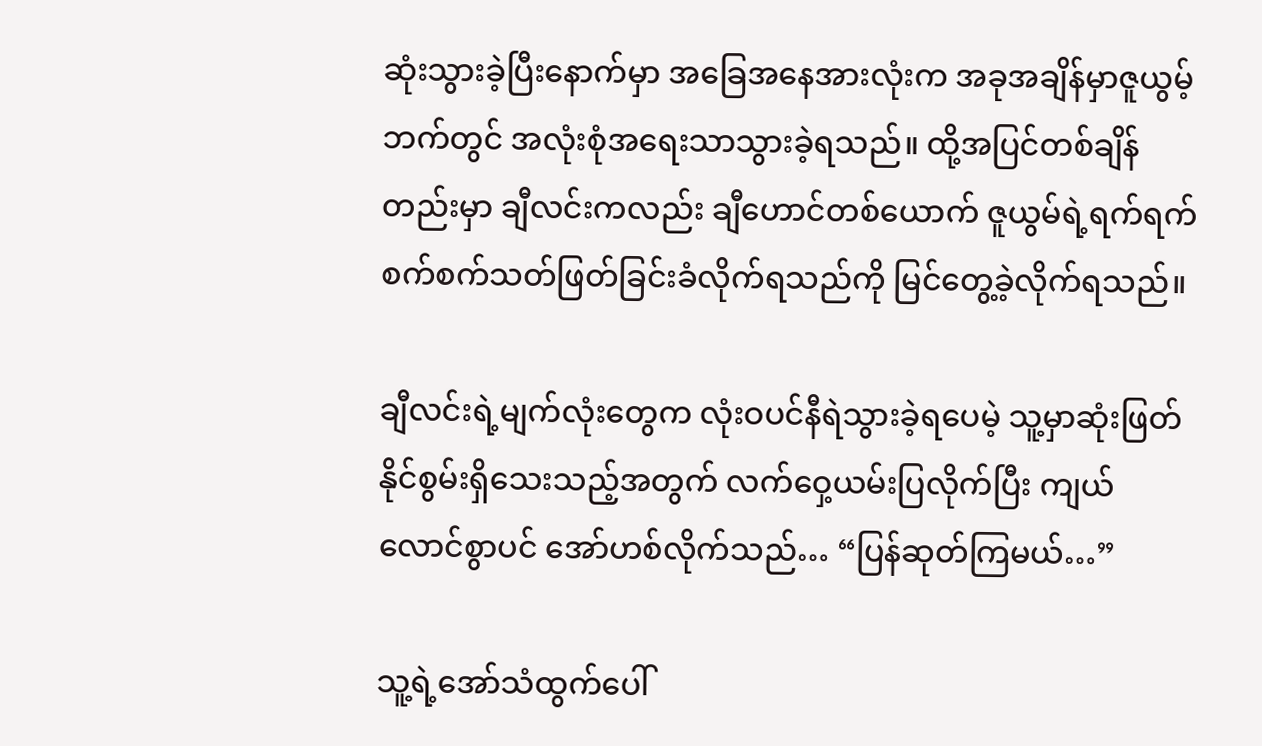ဆုံးသွားခဲ့ပြီးနောက်မှာ အခြေအနေအားလုံးက အခုအချိန်မှာဇူယွမ့်ဘက်တွင် အလုံးစုံအရေးသာသွားခဲ့ရသည်။ ထို့အပြင်တစ်ချိန်တည်းမှာ ချီလင်းကလည်း ချီဟောင်တစ်ယောက် ဇူယွမ်ရဲ့ရက်ရက်စက်စက်သတ်ဖြတ်ခြင်းခံလိုက်ရသည်ကို မြင်တွေ့ခဲ့လိုက်ရသည်။

ချီလင်းရဲ့မျက်လုံးတွေက လုံးဝပင်နီရဲသွားခဲ့ရပေမဲ့ သူ့မှာဆုံးဖြတ်နိုင်စွမ်းရှိသေးသည့်အတွက် လက်ဝှေ့ယမ်းပြလိုက်ပြီး ကျယ်လောင်စွာပင် အော်ဟစ်လိုက်သည်… “ပြန်ဆုတ်ကြမယ်…”

သူ့ရဲ့အော်သံထွက်ပေါ်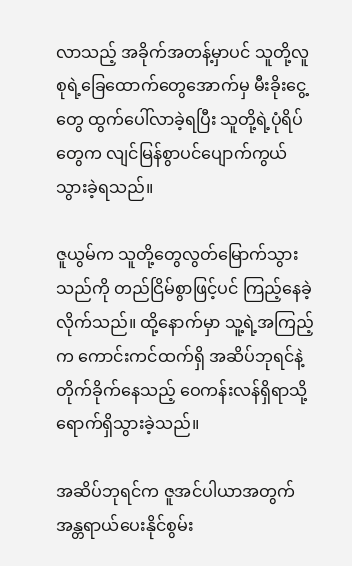လာသည့် အခိုက်အတန့်မှာပင် သူတို့လူစုရဲ့ခြေထောက်တွေအောက်မှ မီးခိုးငွေ့တွေ ထွက်ပေါ်လာခဲ့ရပြီး သူတို့ရဲ့ပုံရိပ်တွေက လျင်မြန်စွာပင်ပျောက်ကွယ်သွားခဲ့ရသည်။

ဇူယွမ်က သူတို့တွေလွတ်မြောက်သွားသည်ကို တည်ငြိမ်စွာဖြင့်ပင် ကြည့်နေခဲ့လိုက်သည်။ ထို့နောက်မှာ သူ့ရဲ့အကြည့်က ကောင်းကင်ထက်ရှိ အဆိပ်ဘုရင်နဲ့တိုက်ခိုက်နေသည့် ဝေကန်းလန်ရှိရာသို့ ရောက်ရှိသွားခဲ့သည်။

အဆိပ်ဘုရင်က ဇူအင်ပါယာအတွက် အန္တရာယ်ပေးနိုင်စွမ်း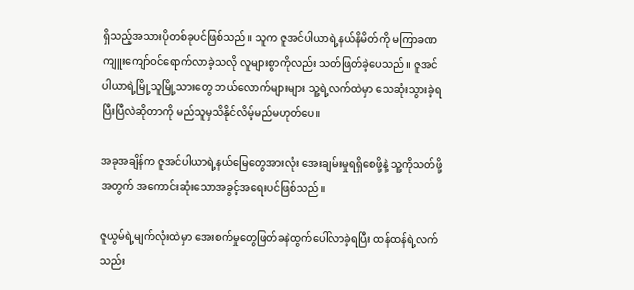ရှိသည့်အသားပိုတစ်ခုပင်ဖြစ်သည်။ သူက ဇူအင်ပါယာရဲ့နယ်နိမိတ်ကို မကြာခဏကျူးကျော်ဝင်ရောက်လာခဲ့သလို လူများစွာကိုလည်း သတ်ဖြတ်ခဲ့ပေသည်။ ဇူအင်ပါယာရဲ့မြို့သူမြို့သားတွေ ဘယ်လောက်များများ သူ့ရဲ့လက်ထဲမှာ သေဆုံးသွားခဲ့ရပြီးပြီလဲဆိုတာကို မည်သူမှသိနိုင်လိမ့်မည်မဟုတ်ပေ။

အခုအချိန်က ဇူအင်ပါယာရဲ့နယ်မြေတွေအားလုံး အေးချမ်းမှုရရှိစေဖို့နဲ့ သူ့ကိုသတ်ဖို့အတွက် အကောင်းဆုံးသောအခွင့်အရေးပင်ဖြစ်သည်။

ဇူယွမ်ရဲ့မျက်လုံးထဲမှာ အေးစက်မှုတွေဖြတ်ခနဲထွက်ပေါ်လာခဲ့ရပြီး ထန်ထန်ရဲ့လက်သည်း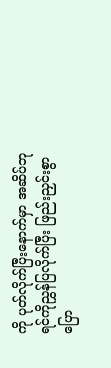ကို ပုတ်လိုက်ပြီးနောက်မှာ အဆိပ်ဘုရင်ကိုညွှန်ပြလိုက်ပြီး ဖြည်းညှင်းစွာပြော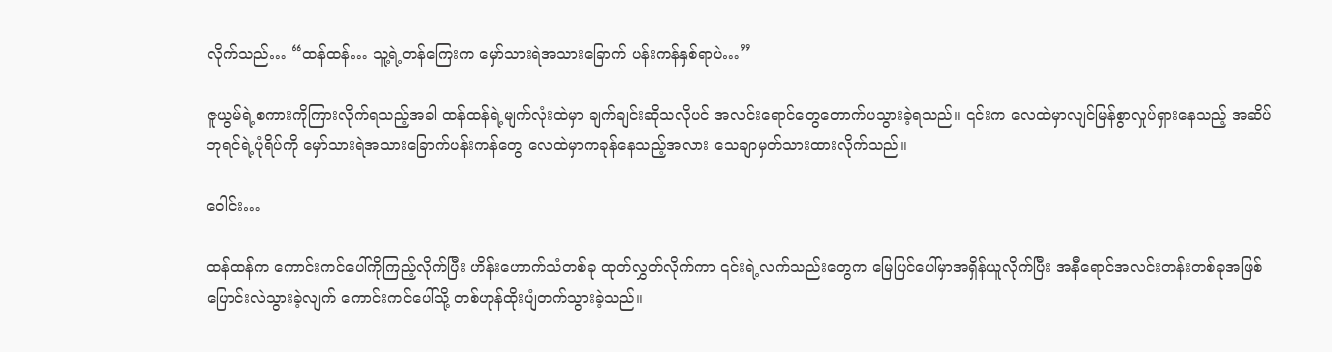လိုက်သည်… “ထန်ထန်… သူ့ရဲ့တန်ကြေးက မှော်သားရဲအသားခြောက် ပန်းကန်နှစ်ရာပဲ…”

ဇူယွမ်ရဲ့စကားကိုကြားလိုက်ရသည့်အခါ ထန်ထန်ရဲ့မျက်လုံးထဲမှာ ချက်ချင်းဆိုသလိုပင် အလင်းရောင်တွေတောက်ပသွားခဲ့ရသည်။ ၎င်းက လေထဲမှာလျင်မြန်စွာလှုပ်ရှားနေသည့် အဆိပ်ဘုရင်ရဲ့ပုံရိပ်ကို မှော်သားရဲအသားခြောက်ပန်းကန်တွေ လေထဲမှာကခုန်နေသည့်အလား သေချာမှတ်သားထားလိုက်သည်။

ဝေါင်း…

ထန်ထန်က ကောင်းကင်ပေါ်ကိုကြည့်လိုက်ပြီး ဟိန်းဟောက်သံတစ်ခု ထုတ်လွှတ်လိုက်ကာ ၎င်းရဲ့လက်သည်းတွေက မြေပြင်ပေါ်မှာအရှိန်ယူလိုက်ပြီး အနီရောင်အလင်းတန်းတစ်ခုအဖြစ်ပြောင်းလဲသွားခဲ့လျက် ကောင်းကင်ပေါ်သို့ တစ်ဟုန်ထိုးပျံတက်သွားခဲ့သည်။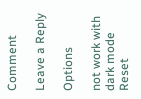Comment

Leave a Reply

Options

not work with dark mode
Reset